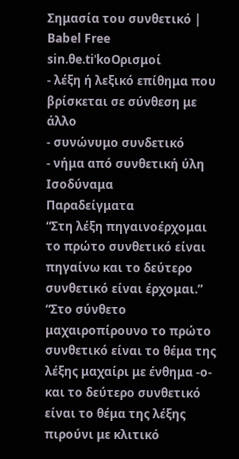Σημασία του συνθετικό | Babel Free
sin.θe.tiˈkoΟρισμοί
- λέξη ή λεξικό επίθημα που βρίσκεται σε σύνθεση με άλλο
- συνώνυμο συνδετικό
- νήμα από συνθετική ύλη
Ισοδύναμα
Παραδείγματα
“Στη λέξη πηγαινοέρχομαι το πρώτο συνθετικό είναι πηγαίνω και το δεύτερο συνθετικό είναι έρχομαι.”
“Στο σύνθετο μαχαιροπίρουνο το πρώτο συνθετικό είναι το θέμα της λέξης μαχαίρι με ένθημα -ο- και το δεύτερο συνθετικό είναι το θέμα της λέξης πιρούνι με κλιτικό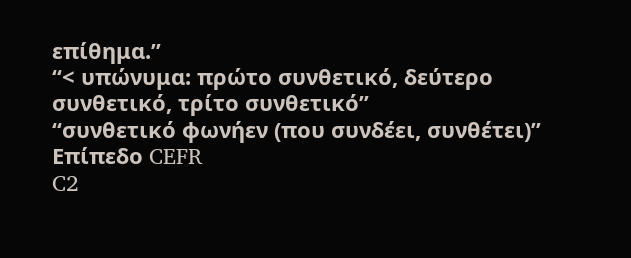επίθημα.”
“< υπώνυμα: πρώτο συνθετικό, δεύτερο συνθετικό, τρίτο συνθετικό”
“συνθετικό φωνήεν (που συνδέει, συνθέτει)”
Επίπεδο CEFR
C2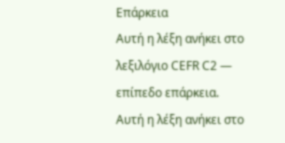Επάρκεια
Αυτή η λέξη ανήκει στο λεξιλόγιο CEFR C2 — επίπεδο επάρκεια.
Αυτή η λέξη ανήκει στο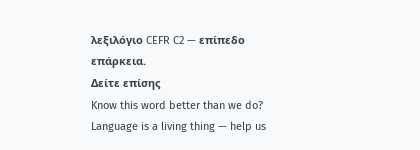λεξιλόγιο CEFR C2 — επίπεδο επάρκεια.
Δείτε επίσης
Know this word better than we do? Language is a living thing — help us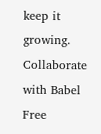keep it growing. Collaborate with Babel Free